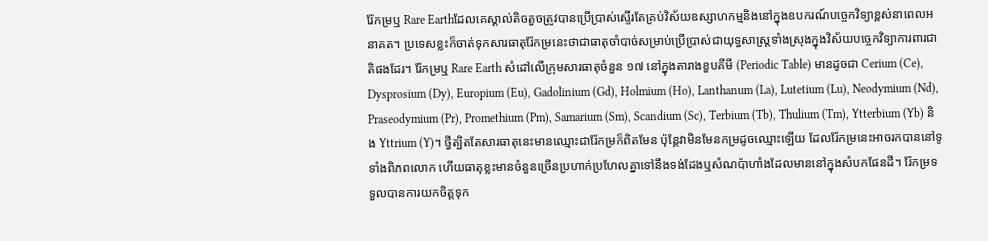រ៉ែកម្រឬ Rare Earthដែលគេស្គាល់តិចតួចត្រូវបានប្រើប្រាស់ស្ទើរតែគ្រប់វិស័យឧស្សាហកម្មនិងនៅក្នុងឧបករណ៍បច្ចេកវិទ្យាខ្ពស់នាពេលអនាគត។ ប្រទេសខ្លះក៏ចាត់ទុកសារធាតុរ៉ែកម្រនេះថាជាធាតុចាំបាច់សម្រាប់ប្រើប្រាស់ជាយុទ្ធសាស្ត្រទាំងស្រុងក្នុងវិស័យបច្ចេកវិទ្យាការពារជាតិផងដែរ។ រ៉ែកម្រឬ Rare Earth សំដៅលើក្រុមសារធាតុចំនួន ១៧ នៅក្នុងតារាងខួបគីមី (Periodic Table) មានដូចជា Cerium (Ce), Dysprosium (Dy), Europium (Eu), Gadolinium (Gd), Holmium (Ho), Lanthanum (La), Lutetium (Lu), Neodymium (Nd), Praseodymium (Pr), Promethium (Pm), Samarium (Sm), Scandium (Sc), Terbium (Tb), Thulium (Tm), Ytterbium (Yb) និង Yttrium (Y)។ ថ្វីត្បិតតែសារធាតុនេះមានឈ្មោះជារ៉ែកម្រក៏ពិតមែន ប៉ុន្ដែវាមិនមែនកម្រដូចឈ្មោះឡើយ ដែលរ៉ែកម្រនេះអាចរកបាននៅទូទាំងពិភពលោក ហើយធាតុខ្លះមានចំនួនច្រើនប្រហាក់ប្រហែលគ្នាទៅនឹងទង់ដែងឬសំណប៉ាហាំងដែលមាននៅក្នុងសំបកផែនដី។ រ៉ែកម្រទទួលបានការយកចិត្តទុក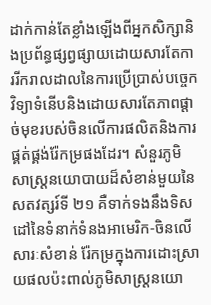ដាក់កាន់តែខ្លាំងឡើងពីអ្នកសិក្សានិងប្រព័ន្ធផ្សព្វផ្សាយដោយសារតែការរីករាលដាលនៃការប្រើប្រាស់បច្ចេកវិទ្យាទំនើបនិងដោយសារតែភាពផ្តាច់មុខរបស់ចិនលើការផលិតនិងការផ្គត់ផ្គង់រ៉ែកម្រផងដែរ។ សំនួរភូមិសាស្ត្រនយោបាយដ៏សំខាន់មួយនៃសតវត្សរ៍ទី ២១ គឺទាក់ទងនឹងទិសដៅនៃទំនាក់ទំនងអាមេរិក-ចិនលើសារៈសំខាន់ រ៉ែកម្រក្នុងការដោះស្រាយផលប៉ះពាល់ភូមិសាស្ត្រនយោ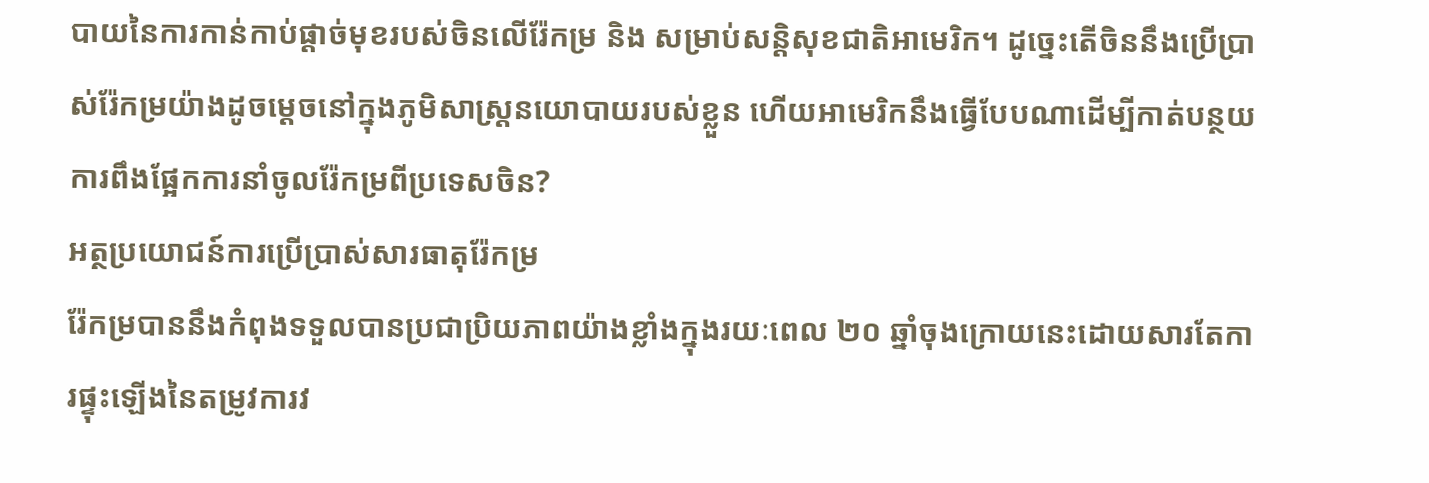បាយនៃការកាន់កាប់ផ្តាច់មុខរបស់ចិនលើរ៉ែកម្រ និង សម្រាប់សន្តិសុខជាតិអាមេរិក។ ដូច្នេះតើចិននឹងប្រើប្រាស់រ៉ែកម្រយ៉ាងដូចម្ដេចនៅក្នុងភូមិសាស្រ្ដនយោបាយរបស់ខ្លួន ហើយអាមេរិកនឹងធ្វើបែបណាដើម្បីកាត់បន្ថយការពឹងផ្អែកការនាំចូលរ៉ែកម្រពីប្រទេសចិន?
អត្ថប្រយោជន៍ការប្រើប្រាស់សារធាតុរ៉ែកម្រ
រ៉ែកម្របាននឹងកំពុងទទួលបានប្រជាប្រិយភាពយ៉ាងខ្លាំងក្នុងរយៈពេល ២០ ឆ្នាំចុងក្រោយនេះដោយសារតែការផ្ទុះឡើងនៃតម្រូវការវ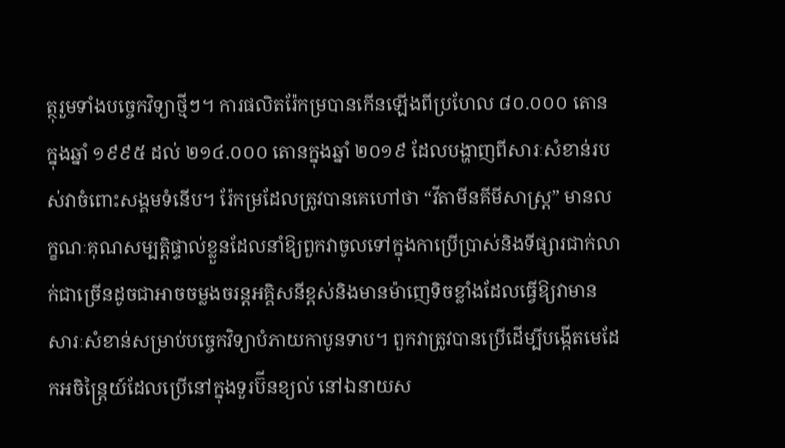ត្ថុរួមទាំងបច្ចេកវិទ្យាថ្មីៗ។ ការផលិតរ៉ែកម្របានកើនឡើងពីប្រហែល ៨០.០០០ តោនក្នុងឆ្នាំ ១៩៩៥ ដល់ ២១៤.០០០ តោនក្នុងឆ្នាំ ២០១៩ ដែលបង្ហាញពីសារៈសំខាន់របស់វាចំពោះសង្គមទំនើប។ រ៉ែកម្រដែលត្រូវបានគេហៅថា “វីតាមីនគីមីសាស្ត្រ” មានលក្ខណៈគុណសម្បត្តិផ្ទាល់ខ្លួនដែលនាំឱ្យពួកវាចូលទៅក្នុងកាប្រើប្រាស់និងទីផ្សារជាក់លាក់ជាច្រើនដូចជាអាចចម្លងចរន្តអគ្គិសនីខ្ពស់និងមានម៉ាញេទិចខ្លាំងដែលធ្វើឱ្យវាមានសារៈសំខាន់សម្រាប់បច្ចេកវិទ្យាបំភាយកាបូនទាប។ ពួកវាត្រូវបានប្រើដើម្បីបង្កើតមេដែកអចិន្រ្តៃយ៍ដែលប្រើនៅក្នុងទួរប៊ីនខ្យល់ នៅឯនាយស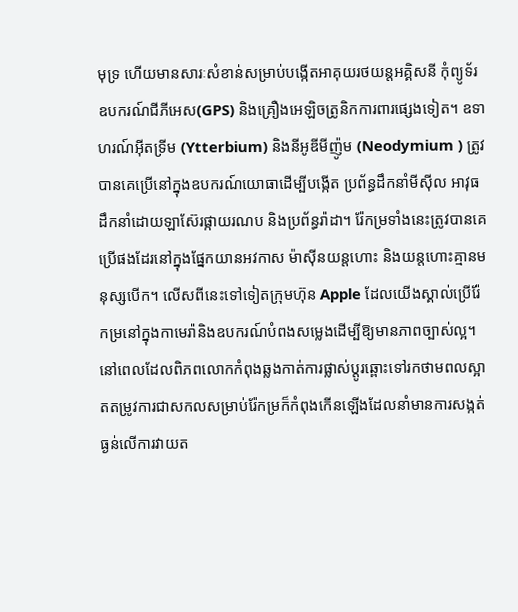មុទ្រ ហើយមានសារៈសំខាន់សម្រាប់បង្កើតអាគុយរថយន្តអគ្គិសនី កុំព្យូទ័រ ឧបករណ៍ជីភីអេស(GPS) និងគ្រឿងអេឡិចត្រូនិកការពារផ្សេងទៀត។ ឧទាហរណ៍អ៊ីតទ្រីម (Ytterbium) និងនីអូឌីមីញ៉ូម (Neodymium ) ត្រូវបានគេប្រើនៅក្នុងឧបករណ៍យោធាដើម្បីបង្កើត ប្រព័ន្ធដឹកនាំមីស៊ីល អាវុធដឹកនាំដោយឡាស៊ែរផ្កាយរណប និងប្រព័ន្ធរ៉ាដា។ រ៉ែកម្រទាំងនេះត្រូវបានគេប្រើផងដែរនៅក្នុងផ្នែកយានអវកាស ម៉ាស៊ីនយន្តហោះ និងយន្តហោះគ្មានមនុស្សបើក។ លើសពីនេះទៅទៀតក្រុមហ៊ុន Apple ដែលយើងស្គាល់ប្រើរ៉ែកម្រនៅក្នុងកាមេរ៉ានិងឧបករណ៍បំពងសម្លេងដើម្បីឱ្យមានភាពច្បាស់ល្អ។ នៅពេលដែលពិភពលោកកំពុងឆ្លងកាត់ការផ្លាស់ប្តូរឆ្ពោះទៅរកថាមពលស្អាតតម្រូវការជាសកលសម្រាប់រ៉ែកម្រក៏កំពុងកើនឡើងដែលនាំមានការសង្កត់ធ្ងន់លើការវាយត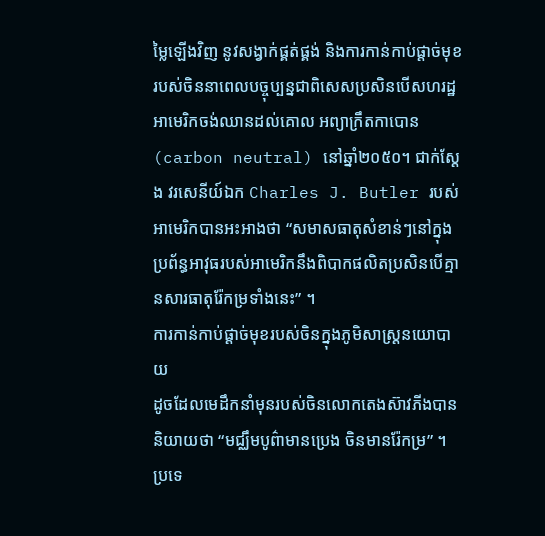ម្លៃឡើងវិញ នូវសង្វាក់ផ្គត់ផ្គង់ និងការកាន់កាប់ផ្តាច់មុខរបស់ចិននាពេលបច្ចុប្បន្នជាពិសេសប្រសិនបើសហរដ្ឋអាមេរិកចង់ឈានដល់គោល អព្យាក្រឹតកាបោន (carbon neutral) នៅឆ្នាំ២០៥០។ ជាក់ស្ដែង វរសេនីយ៍ឯក Charles J. Butler របស់អាមេរិកបានអះអាងថា “សមាសធាតុសំខាន់ៗនៅក្នុងប្រព័ន្ធអាវុធរបស់អាមេរិកនឹងពិបាកផលិតប្រសិនបើគ្មានសារធាតុរ៉ែកម្រទាំងនេះ” ។
ការកាន់កាប់ផ្ដាច់មុខរបស់ចិនក្នុងភូមិសាស្រ្ដនយោបាយ
ដូចដែលមេដឹកនាំមុនរបស់ចិនលោកតេងស៊ាវភីងបាននិយាយថា “មជ្ឈឹមបូព៌ាមានប្រេង ចិនមានរ៉ែកម្រ” ។ ប្រទេ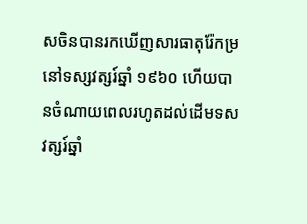សចិនបានរកឃើញសារធាតុរ៉ែកម្រនៅទស្សវត្សរ៍ឆ្នាំ ១៩៦០ ហើយបានចំណាយពេលរហូតដល់ដើមទសវត្សរ៍ឆ្នាំ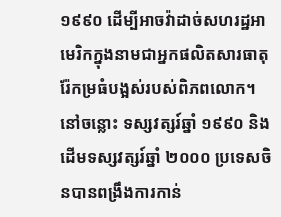១៩៩០ ដើម្បីអាចវ៉ាដាច់សហរដ្ឋអាមេរិកក្នុងនាមជាអ្នកផលិតសារធាតុរ៉ែកម្រធំបង្អស់របស់ពិភពលោក។ នៅចន្លោះ ទស្សវត្សរ៍ឆ្នាំ ១៩៩០ និងដើមទស្សវត្សរ៍ឆ្នាំ ២០០០ ប្រទេសចិនបានពង្រឹងការកាន់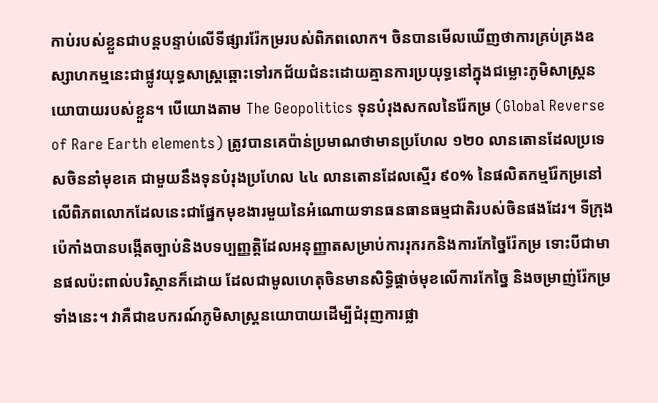កាប់របស់ខ្លួនជាបន្តបន្ទាប់លើទីផ្សាររ៉ែកម្ររបស់ពិភពលោក។ ចិនបានមើលឃើញថាការគ្រប់គ្រងឧស្សាហកម្មនេះជាផ្លូវយុទ្ធសាស្រ្ដឆ្ពោះទៅរកជ័យជំនះដោយគ្មានការប្រយុទ្ធនៅក្នុងជម្លោះភូមិសាស្រ្ដនយោបាយរបស់ខ្លួន។ បើយោងតាម The Geopolitics ទុនបំរុងសកលនៃរ៉ែកម្រ (Global Reverse of Rare Earth elements) ត្រូវបានគេប៉ាន់ប្រមាណថាមានប្រហែល ១២០ លានតោនដែលប្រទេសចិននាំមុខគេ ជាមួយនឹងទុនបំរុងប្រហែល ៤៤ លានតោនដែលស្មើរ ៩០% នៃផលិតកម្មរ៉ែកម្រនៅលើពិភពលោកដែលនេះជាផ្នែកមុខងារមួយនៃអំណោយទានធនធានធម្មជាតិរបស់ចិនផងដែរ។ ទីក្រុងប៉េកាំងបានបង្កើតច្បាប់និងបទប្បញ្ញត្តិដែលអនុញ្ញាតសម្រាប់ការរុករកនិងការកែច្នៃរ៉ែកម្រ ទោះបីជាមានផលប៉ះពាល់បរិស្ថានក៏ដោយ ដែលជាមូលហេតុចិនមានសិទ្ធិផ្តាច់មុខលើការកែច្នៃ និងចម្រាញ់រ៉ែកម្រទាំងនេះ។ វាគឺជាឧបករណ៍ភូមិសាស្ត្រនយោបាយដើម្បីជំរុញការផ្លា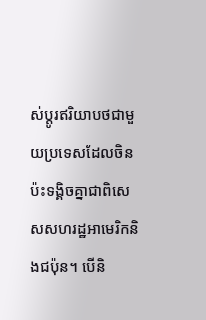ស់ប្តូរឥរិយាបថជាមួយប្រទេសដែលចិនប៉ះទង្គិចគ្នាជាពិសេសសហរដ្ឋអាមេរិកនិងជប៉ុន។ បើនិ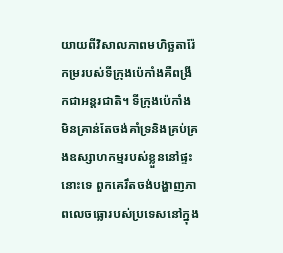យាយពីវិសាលភាពមហិច្ឆតារ៉ែកម្ររបស់ទីក្រុងប៉េកាំងគឺពង្រីកជាអន្តរជាតិ។ ទីក្រុងប៉េកាំង មិនគ្រាន់តែចង់គាំទ្រនិងគ្រប់គ្រងឧស្សាហកម្មរបស់ខ្លួននៅផ្ទះនោះទេ ពួកគេរឹតចង់បង្ហាញភាពលេចធ្លោរបស់ប្រទេសនៅក្នុង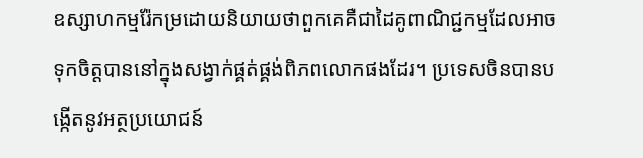ឧស្សាហកម្មរ៉ែកម្រដោយនិយាយថាពួកគេគឺជាដៃគូពាណិជ្ជកម្មដែលអាចទុកចិត្តបាននៅក្នុងសង្វាក់ផ្គត់ផ្គង់ពិភពលោកផងដែរ។ ប្រទេសចិនបានបង្កើតនូវអត្ថប្រយោជន៍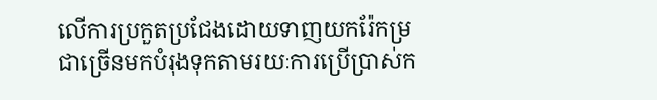លើការប្រកួតប្រជែងដោយទាញយករ៉ែកម្រជាច្រើនមកបំរុងទុកតាមរយៈការប្រើប្រាស់ក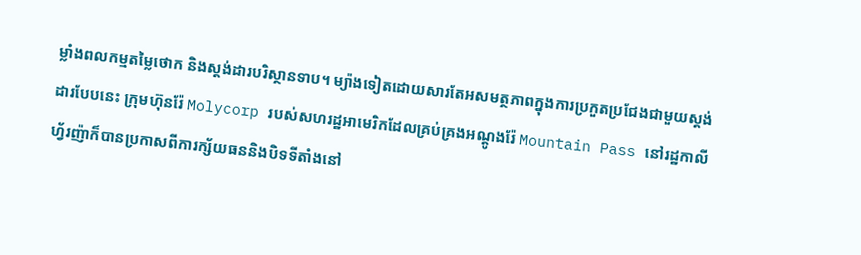ម្លាំងពលកម្មតម្លៃថោក និងស្តង់ដារបរិស្ថានទាប។ ម្យ៉ាងទៀតដោយសារតែអសមត្ថភាពក្នុងការប្រកួតប្រជែងជាមួយស្តង់ដារបែបនេះ ក្រុមហ៊ុនរ៉ែ Molycorp របស់សហរដ្ឋអាមេរិកដែលគ្រប់គ្រងអណ្តូងរ៉ែ Mountain Pass នៅរដ្ឋកាលីហ្វ័រញ៉ាក៏បានប្រកាសពីការក្ស័យធននិងបិទទីតាំងនៅ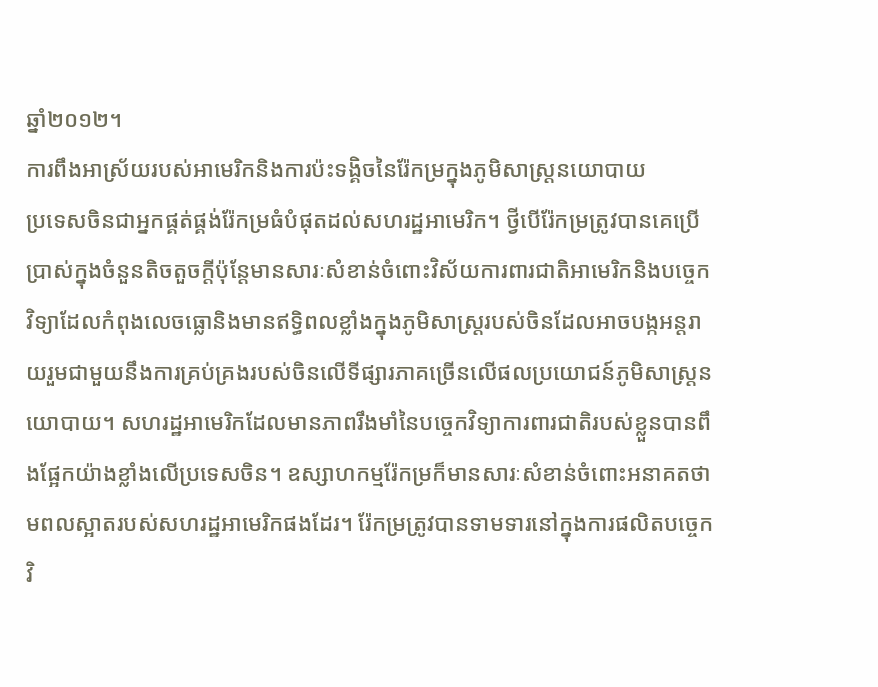ឆ្នាំ២០១២។
ការពឹងអាស្រ័យរបស់អាមេរិកនិងការប៉ះទង្គិចនៃរ៉ែកម្រក្នុងភូមិសាស្រ្ដនយោបាយ
ប្រទេសចិនជាអ្នកផ្គត់ផ្គង់រ៉ែកម្រធំបំផុតដល់សហរដ្ឋអាមេរិក។ ថ្វីបើរ៉ែកម្រត្រូវបានគេប្រើប្រាស់ក្នុងចំនួនតិចតួចក្តីប៉ុន្ដែមានសារៈសំខាន់ចំពោះវិស័យការពារជាតិអាមេរិកនិងបច្ចេកវិទ្យាដែលកំពុងលេចធ្លោនិងមានឥទ្ធិពលខ្លាំងក្នុងភូមិសាស្ត្ររបស់ចិនដែលអាចបង្កអន្តរាយរួមជាមួយនឹងការគ្រប់គ្រងរបស់ចិនលើទីផ្សារភាគច្រើនលើផលប្រយោជន៍ភូមិសាស្ត្រនយោបាយ។ សហរដ្ឋអាមេរិកដែលមានភាពរឹងមាំនៃបច្ចេកវិទ្យាការពារជាតិរបស់ខ្លួនបានពឹងផ្អែកយ៉ាងខ្លាំងលើប្រទេសចិន។ ឧស្សាហកម្មរ៉ែកម្រក៏មានសារៈសំខាន់ចំពោះអនាគតថាមពលស្អាតរបស់សហរដ្ឋអាមេរិកផងដែរ។ រ៉ែកម្រត្រូវបានទាមទារនៅក្នុងការផលិតបច្ចេកវិ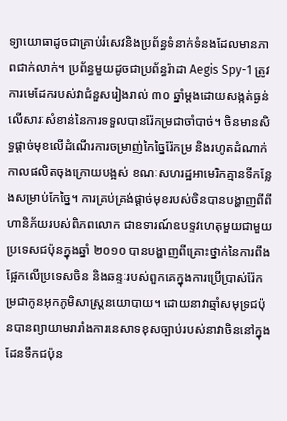ទ្យាយោធាដូចជាគ្រាប់រំសេវនិងប្រព័ន្ធទំនាក់ទំនងដែលមានភាពជាក់លាក់។ ប្រព័ន្ធមួយដូចជាប្រព័ន្ធរ៉ាដា Aegis Spy-1 ត្រូវការមេដែករបស់វាជំនួសរៀងរាល់ ៣០ ឆ្នាំម្តងដោយសង្កត់ធ្ងន់លើសារៈសំខាន់នៃការទទួលបានរ៉ែកម្រជាចាំបាច់។ ចិនមានសិទ្ធផ្តាច់មុខលើដំណើរការចម្រាញ់កៃច្នៃរ៉ែកម្រ និងរហូតដំណាក់កាលផលិតចុងក្រោយបង្អស់ ខណៈសហរដ្ឋអាមេរិកគ្មានទីកន្លែងសម្រាប់កែច្នៃ។ ការគ្រប់គ្រង់ផ្ដាច់មុខរបស់ចិនបានបង្ហាញពីពីហានិភ័យរបស់ពិភពលោក ជាឧទារណ៍ឧបទ្ទវហេតុមួយជាមួយប្រទេសជប៉ុនក្នុងឆ្នាំ ២០១០ បានបង្ហាញពីគ្រោះថ្នាក់នៃការពឹងផ្អែកលើប្រទេសចិន និងឆន្ទៈរបស់ពួកគេក្នុងការប្រើប្រាស់រ៉ែកម្រជាកូនអុកភូមិសាស្ត្រនយោបាយ។ ដោយនាវាឆ្មាំសមុទ្រជប៉ុនបានព្យាយាមរារាំងការនេសាទខុសច្បាប់របស់នាវាចិននៅក្នុងដែនទឹកជប៉ុន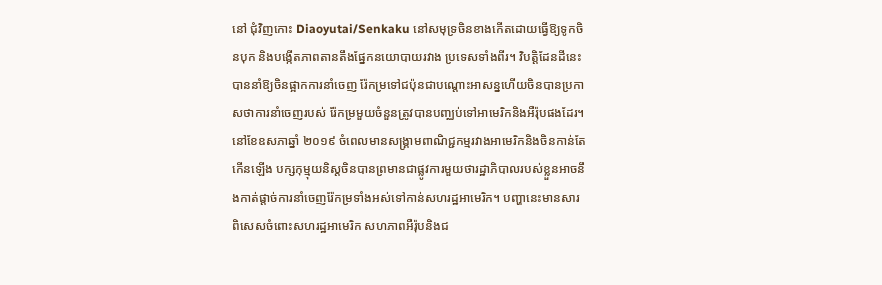នៅ ជុំវិញកោះ Diaoyutai/Senkaku នៅសមុទ្រចិនខាងកើតដោយធ្វើឱ្យទូកចិនបុក និងបង្កើតភាពតានតឹងផ្នែកនយោបាយរវាង ប្រទេសទាំងពីរ។ វិបត្តិដែនដីនេះបាននាំឱ្យចិនផ្អាកការនាំចេញ រ៉ែកម្រទៅជប៉ុនជាបណ្តោះអាសន្នហើយចិនបានប្រកាសថាការនាំចេញរបស់ រ៉ែកម្រមួយចំនួនត្រូវបានបញ្ឈប់ទៅអាមេរិកនិងអឺរ៉ុបផងដែរ។ នៅខែឧសភាឆ្នាំ ២០១៩ ចំពេលមានសង្គ្រាមពាណិជ្ជកម្មរវាងអាមេរិកនិងចិនកាន់តែកើនឡើង បក្សកុម្មុយនិស្តចិនបានព្រមានជាផ្លូវការមួយថារដ្ឋាភិបាលរបស់ខ្លួនអាចនឹងកាត់ផ្តាច់ការនាំចេញរ៉ែកម្រទាំងអស់ទៅកាន់សហរដ្ឋអាមេរិក។ បញ្ហានេះមានសារពិសេសចំពោះសហរដ្ឋអាមេរិក សហភាពអឺរ៉ុបនិងជ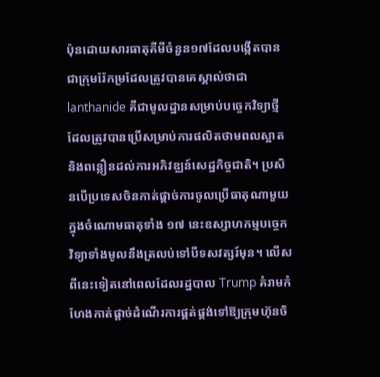ប៉ុនដោយសារធាតុគីមីចំនួន១៧ដែលបង្កើតបានជាក្រុមរ៉ែកម្រដែលត្រូវបានគេស្គាល់ថាជា lanthanide គឺជាមូលដ្ឋានសម្រាប់បច្ចេកវិទ្យាថ្មីដែលត្រូវបានប្រើសម្រាប់ការផលិតថាមពលស្អាត និងពន្លឿនដល់ការអភិវឌ្ឈន៍សេដ្ឋកិច្ចជាតិ។ ប្រសិនបើប្រទេសចិនកាត់ផ្តាច់ការចូលប្រើធាតុណាមួយក្នុងចំណោមធាតុទាំង ១៧ នេះឧស្សាហកម្មបច្ចេកវិទ្យាទាំងមូលនឹងត្រលប់ទៅបីទសវត្សរ៍មុន។ លើសពីនេះទៀតនៅពេលដែលរដ្ឋបាល Trump គំរាមកំហែងកាត់ផ្តាច់ដំណើរការផ្គត់ផ្គង់ទៅឱ្យក្រុមហ៊ុនចិ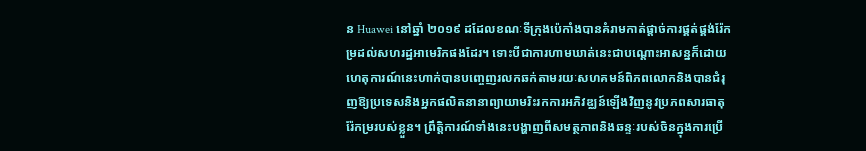ន Huawei នៅឆ្នាំ ២០១៩ ដដែលខណៈទីក្រុងប៉េកាំងបានគំរាមកាត់ផ្តាច់ការផ្គត់ផ្គង់រ៉ែកម្រដល់សហរដ្ឋអាមេរិកផងដែរ។ ទោះបីជាការហាមឃាត់នេះជាបណ្តោះអាសន្នក៏ដោយហេតុការណ៍នេះហាក់បានបញ្ចេញរលកឆក់តាមរយៈសហគមន៍ពិភពលោកនិងបានជំរុញឱ្យប្រទេសនិងអ្នកផលិតនានាព្យាយាមរិះរកការអភិវឌ្ឈន៍ឡើងវិញនូវប្រភពសារធាតុរ៉ែកម្ររបស់ខ្លួន។ ព្រឹត្តិការណ៍ទាំងនេះបង្ហាញពីសមត្ថភាពនិងឆន្ទៈរបស់ចិនក្នុងការប្រើ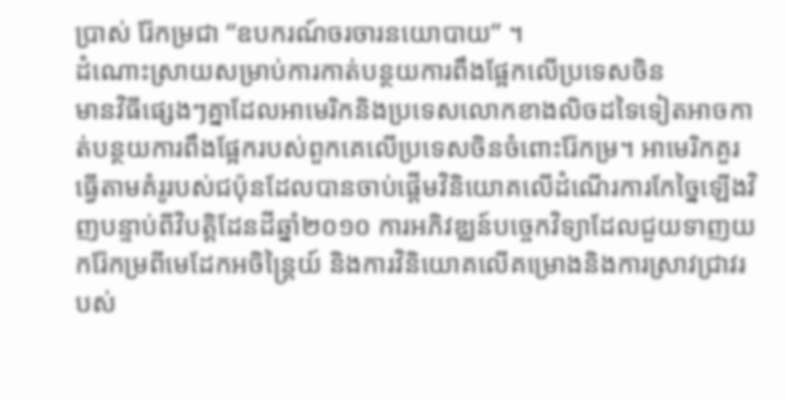ប្រាស់ រ៉ែកម្រជា “ឧបករណ៍ចរចារនយោបាយ” ។
ដំណោះស្រាយសម្រាប់ការកាត់បន្ថយការពឹងផ្អែកលើប្រទេសចិន
មានវិធីផ្សេងៗគ្នាដែលអាមេរិកនិងប្រទេសលោកខាងលិចដទៃទៀតអាចកាត់បន្ថយការពឹងផ្អែករបស់ពួកគេលើប្រទេសចិនចំពោះរ៉ែកម្រ។ អាមេរិកគួរធ្វើតាមគំរូរបស់ជប៉ុនដែលបានចាប់ផ្តើមវិនិយោគលើដំណើរការកែច្នៃឡើងវិញបន្ទាប់ពីវិបត្តិដែនដីឆ្នាំ២០១០ ការអភិវឌ្ឈន៍បច្ចេកវិទ្យាដែលជួយទាញយករ៉ែកម្រពីមេដែកអចិន្រ្តៃយ៍ និងការវិនិយោគលើគម្រោងនិងការស្រាវជ្រាវរបស់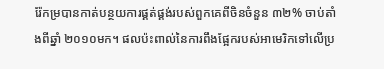រ៉ែកម្របានកាត់បន្ថយការផ្គត់ផ្គង់របស់ពួកគេពីចិនចំនួន ៣២% ចាប់តាំងពីឆ្នាំ ២០១០មក។ ផលប៉ះពាល់នៃការពឹងផ្អែករបស់អាមេរិកទៅលើប្រ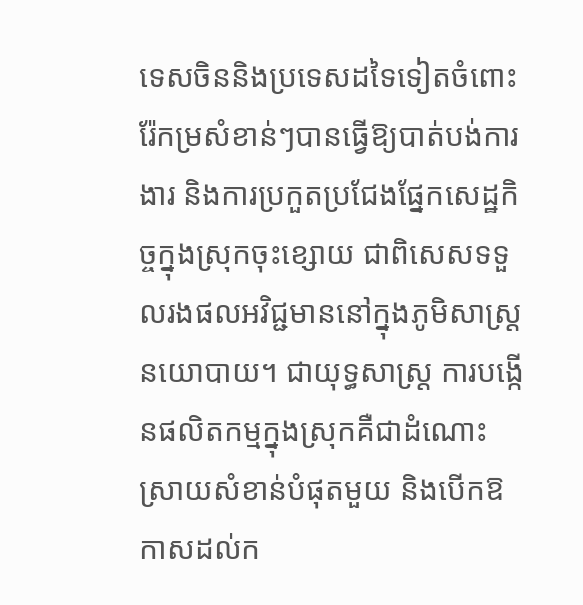ទេសចិននិងប្រទេសដទៃទៀតចំពោះរ៉ែកម្រសំខាន់ៗបានធ្វើឱ្យបាត់បង់ការងារ និងការប្រកួតប្រជែងផ្នែកសេដ្ឋកិច្ចក្នុងស្រុកចុះខ្សោយ ជាពិសេសទទួលរងផលអវិជ្ជមាននៅក្នុងភូមិសាស្ត្រនយោបាយ។ ជាយុទ្ធសាស្រ្ដ ការបង្កើនផលិតកម្មក្នុងស្រុកគឺជាដំណោះស្រាយសំខាន់បំផុតមួយ និងបើកឱកាសដល់ក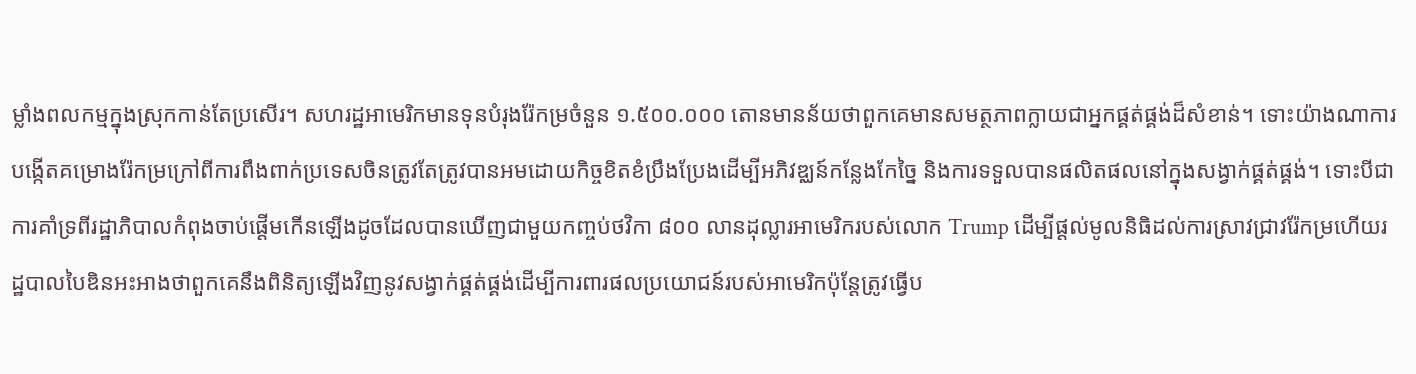ម្លាំងពលកម្មក្នុងស្រុកកាន់តែប្រសើរ។ សហរដ្ឋអាមេរិកមានទុនបំរុងរ៉ែកម្រចំនួន ១.៥០០.០០០ តោនមានន័យថាពួកគេមានសមត្ថភាពក្លាយជាអ្នកផ្គត់ផ្គង់ដ៏សំខាន់។ ទោះយ៉ាងណាការបង្កើតគម្រោងរ៉ែកម្រក្រៅពីការពឹងពាក់ប្រទេសចិនត្រូវតែត្រូវបានអមដោយកិច្ចខិតខំប្រឹងប្រែងដើម្បីអភិវឌ្ឈន៍កន្លែងកែច្នៃ និងការទទួលបានផលិតផលនៅក្នុងសង្វាក់ផ្គត់ផ្គង់។ ទោះបីជាការគាំទ្រពីរដ្ឋាភិបាលកំពុងចាប់ផ្តើមកើនឡើងដូចដែលបានឃើញជាមួយកញ្ចប់ថវិកា ៨០០ លានដុល្លារអាមេរិករបស់លោក Trump ដើម្បីផ្តល់មូលនិធិដល់ការស្រាវជ្រាវរ៉ែកម្រហើយរដ្ឋបាលបៃឌិនអះអាងថាពួកគេនឹងពិនិត្យឡើងវិញនូវសង្វាក់ផ្គត់ផ្គង់ដើម្បីការពារផលប្រយោជន៍របស់អាមេរិកប៉ុន្តែត្រូវធ្វើប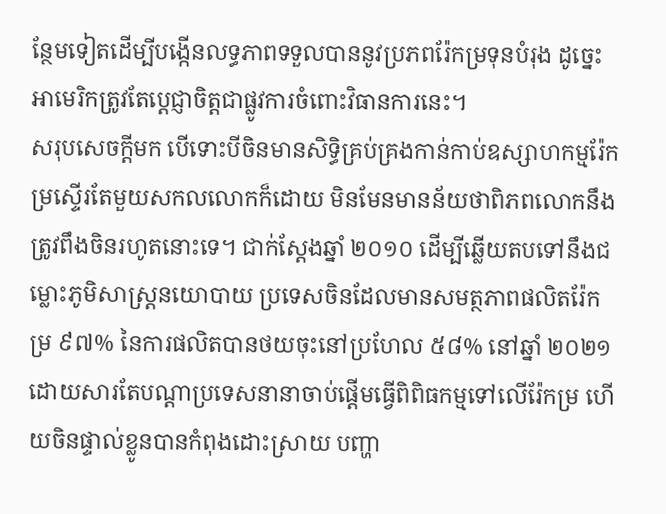ន្ថែមទៀតដើម្បីបង្កើនលទ្ធភាពទទួលបាននូវប្រភពរ៉ែកម្រទុនបំរុង ដូច្នេះអាមេរិកត្រូវតែប្តេជ្ញាចិត្តជាផ្លូវការចំពោះវិធានការនេះ។
សរុបសេចក្ដីមក បើទោះបីចិនមានសិទ្ធិគ្រប់គ្រងកាន់កាប់ឧស្សាហកម្មរ៉ែកម្រស្ទើរតែមួយសកលលោកក៏ដោយ មិនមែនមានន័យថាពិភពលោកនឹងត្រូវពឹងចិនរហូតនោះទេ។ ជាក់ស្ដែងឆ្នាំ ២០១០ ដើម្បីឆ្លើយតបទៅនឹងជម្លោះភូមិសាស្ត្រនយោបាយ ប្រទេសចិនដែលមានសមត្ថភាពផលិតរ៉ែកម្រ ៩៧% នៃការផលិតបានថយចុះនៅប្រហែល ៥៨% នៅឆ្នាំ ២០២១ ដោយសារតែបណ្តាប្រទេសនានាចាប់ផ្តើមធ្វើពិពិធកម្មទៅលើរ៉ែកម្រ ហើយចិនផ្ទាល់ខ្លូនបានកំពុងដោះស្រាយ បញ្ហា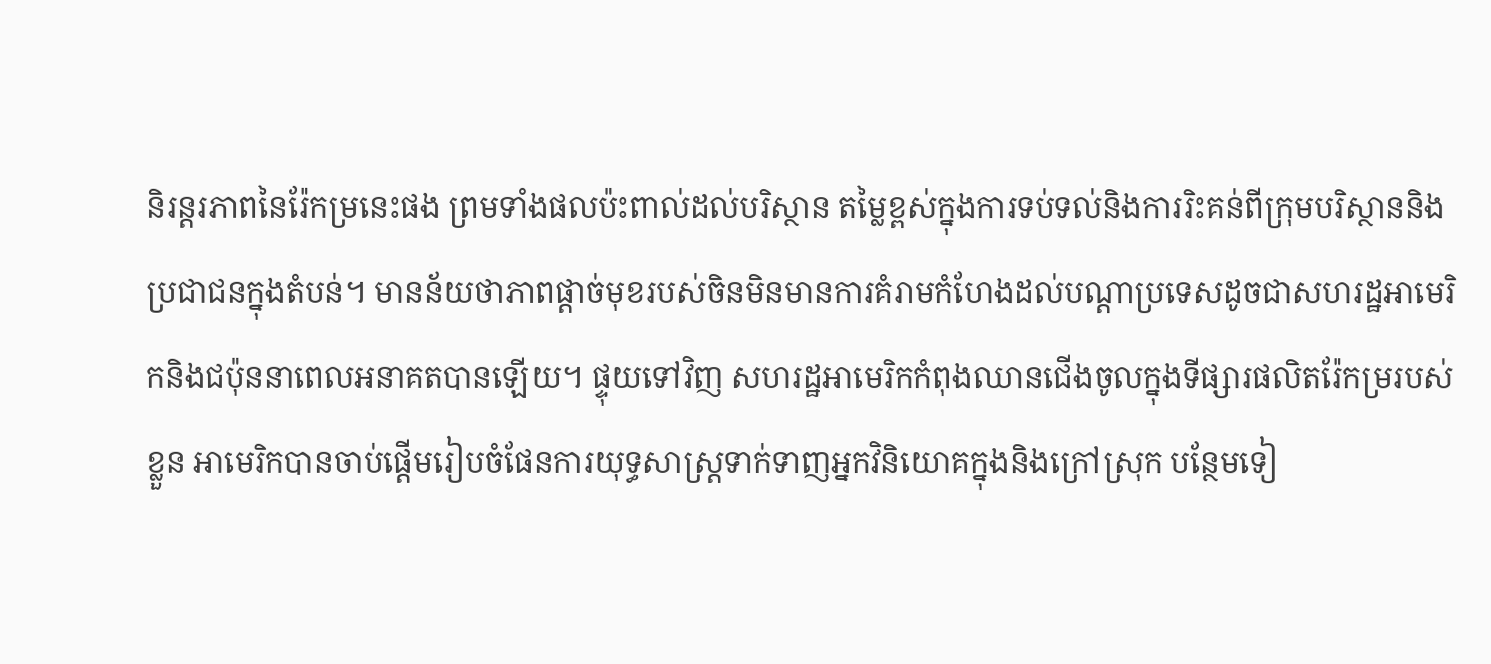និរន្តរភាពនៃរ៉ែកម្រនេះផង ព្រមទាំងផលប៉ះពាល់ដល់បរិស្ថាន តម្លៃខ្ពស់ក្នុងការទប់ទល់និងការរិះគន់ពីក្រុមបរិស្ថាននិងប្រជាជនក្នុងតំបន់។ មានន័យថាភាពផ្តាច់មុខរបស់ចិនមិនមានការគំរាមកំហែងដល់បណ្តាប្រទេសដូចជាសហរដ្ឋអាមេរិកនិងជប៉ុននាពេលអនាគតបានឡើយ។ ផ្ទុយទៅវិញ សហរដ្ឋអាមេរិកកំពុងឈានជើងចូលក្នុងទីផ្សារផលិតរ៉ែកម្ររបស់ខ្លួន អាមេរិកបានចាប់ផ្តើមរៀបចំផែនការយុទ្ធសាស្រ្តទាក់ទាញអ្នកវិនិយោគក្នុងនិងក្រៅស្រុក បន្ថែមទៀ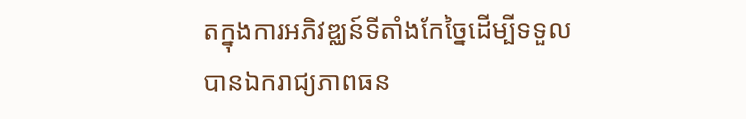តក្នុងការអភិវឌ្ឈន៍ទីតាំងកែច្នៃដើម្បីទទួលបានឯករាជ្យភាពធន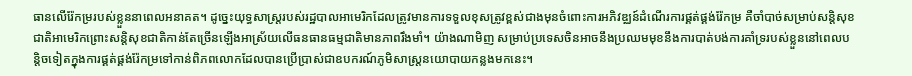ធានលើរ៉ែកម្ររបស់ខ្លួននាពេលអនាគត។ ដូច្នេះយុទ្ធសាស្ត្ររបស់រដ្ឋបាលអាមេរិកដែលត្រូវមានការទទួលខុសត្រូវខ្ពស់ជាងមុនចំពោះការអភិវឌ្ឈន៍ដំណើរការផ្គត់ផ្គង់រ៉ែកម្រ គឺចាំបាច់សម្រាប់សន្តិសុខជាតិអាមេរិកព្រោះសន្តិសុខជាតិកាន់តែច្រើនឡើងអាស្រ័យលើធនធានធម្មជាតិមានភាពរឹងមាំ។ យ៉ាងណាមិញ សម្រាប់ប្រទេសចិនអាចនឹងប្រឈមមុខនឹងការបាត់បង់ការគាំទ្ររបស់ខ្លួននៅពេលបន្តិចទៀតក្នុងការផ្គត់ផ្គង់រ៉ែកម្រទៅកាន់ពិភពលោកដែលបានប្រើប្រាស់ជាឧបករណ៍ភូមិសាស្ដ្រនយោបាយកន្លងមកនេះ។